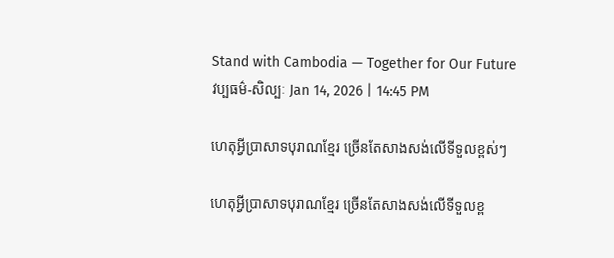Stand with Cambodia — Together for Our Future
វប្បធម៌-សិល្បៈ Jan 14, 2026 | 14:45 PM

ហេតុអ្វីប្រាសាទបុរាណខ្មែរ ច្រេីនតែសាងសង់លេីទីទួលខ្ពស់ៗ

ហេតុអ្វីប្រាសាទបុរាណខ្មែរ ច្រេីនតែសាងសង់លេីទីទួលខ្ព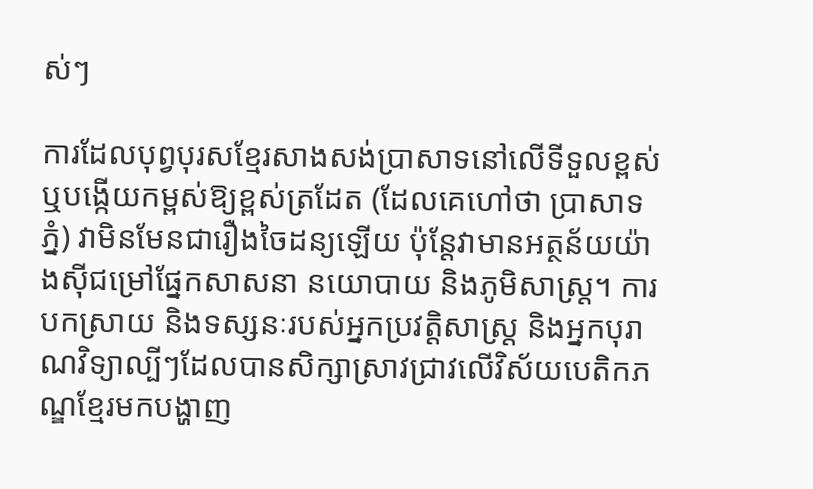ស់ៗ

ការដែលបុព្វបុរសខ្មែរសាងសង់ប្រាសាទនៅលើទីទួលខ្ពស់ ឬបង្កើយកម្ពស់ឱ្យខ្ពស់ត្រដែត (ដែលគេហៅថា ប្រាសាទភ្នំ) វាមិនមែនជារឿងចៃដន្យឡើយ ប៉ុន្តែវាមានអត្ថន័យយ៉ាងស៊ីជម្រៅផ្នែកសាសនា នយោបាយ និងភូមិសាស្ត្រ។ ការបកស្រាយ និងទស្សនៈរបស់អ្នកប្រវត្តិសាស្ត្រ និងអ្នកបុរាណវិទ្យាល្បីៗដែលបានសិក្សាស្រាវជ្រាវលើវិស័យបេតិកភណ្ឌខ្មែរមកបង្ហាញ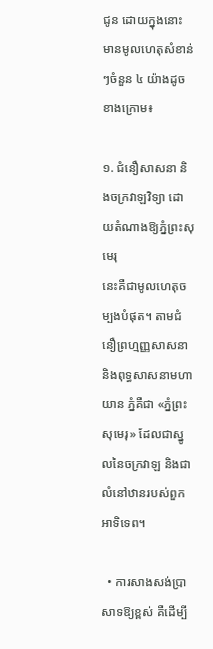ជូន ដោយក្នុងនោះ មានមូលហេតុសំខាន់ៗចំនួន ៤ យ៉ាងដូចខាងក្រោម៖

១. ជំនឿសាសនា និងចក្រវាឡវិទ្យា ដោយតំណាងឱ្យភ្នំព្រះសុមេរុ
នេះគឺជាមូលហេតុចម្បងបំផុត។ តាមជំនឿព្រហ្មញ្ញសាសនា និងពុទ្ធសាសនាមហាយាន ភ្នំគឺជា «ភ្នំព្រះសុមេរុ» ដែលជាស្នូលនៃចក្រវាឡ និងជាលំនៅឋានរបស់ពួកអាទិទេព។

  • ការសាងសង់ប្រាសាទឱ្យខ្ពស់ គឺដើម្បី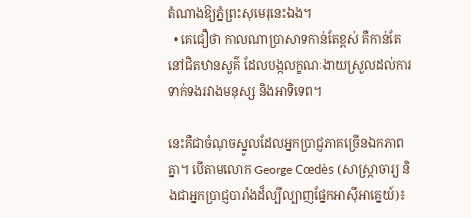តំណាងឱ្យភ្នំព្រះសុមេរុនេះឯង។
  • គេជឿថា កាលណាប្រាសាទកាន់តែខ្ពស់ គឺកាន់តែនៅជិតឋានសួគ៌ ដែលបង្កលក្ខណៈងាយស្រួលដល់ការទាក់ទងរវាងមនុស្ស និងអាទិទេព។

នេះគឺជាចំណុចស្នូលដែលអ្នកប្រាជ្ញភាគច្រើនឯកភាពគ្នា។ បើតាមលោក George Cœdès (សាស្ត្រាចារ្យ និងជាអ្នកប្រាជ្ញបារាំងដ៏ល្បីល្បាញផ្នែកអាស៊ីអាគ្នេយ៍)៖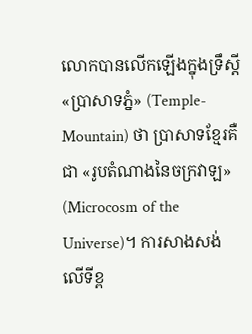លោកបានលើកឡើងក្នុងទ្រឹស្ដី «ប្រាសាទភ្នំ» (Temple-Mountain) ថា ប្រាសាទខ្មែរគឺជា «រូបតំណាងនៃចក្រវាឡ» (Microcosm of the Universe)។ ការសាងសង់លើទីខ្ព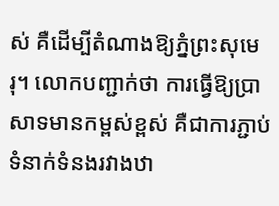ស់ គឺដើម្បីតំណាងឱ្យភ្នំព្រះសុមេរុ។ លោកបញ្ជាក់ថា ការធ្វើឱ្យប្រាសាទមានកម្ពស់ខ្ពស់ គឺជាការភ្ជាប់ទំនាក់ទំនងរវាងឋា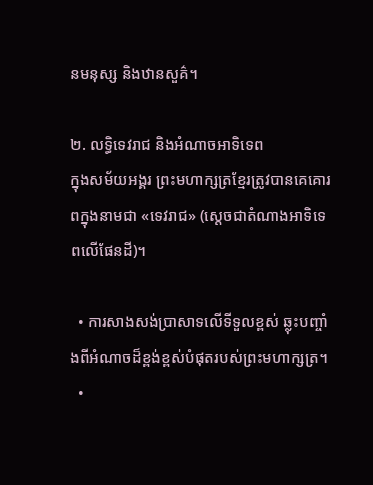នមនុស្ស និងឋានសួគ៌។

២. លទ្ធិទេវរាជ និងអំណាចអាទិទេព
ក្នុងសម័យអង្គរ ព្រះមហាក្សត្រខ្មែរត្រូវបានគេគោរពក្នុងនាមជា «ទេវរាជ» (ស្តេចជាតំណាងអាទិទេពលើផែនដី)។

  • ការសាងសង់ប្រាសាទលើទីទួលខ្ពស់ ឆ្លុះបញ្ចាំងពីអំណាចដ៏ខ្ពង់ខ្ពស់បំផុតរបស់ព្រះមហាក្សត្រ។
  •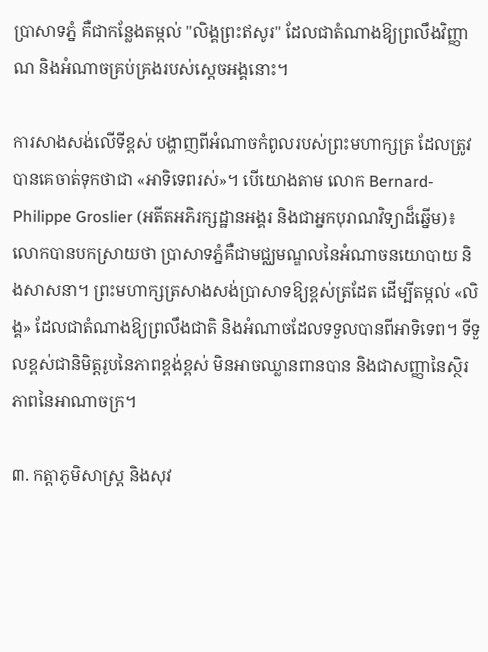ប្រាសាទភ្នំ គឺជាកន្លែងតម្កល់ "លិង្គព្រះឥសូរ" ដែលជាតំណាងឱ្យព្រលឹងវិញ្ញាណ និងអំណាចគ្រប់គ្រងរបស់ស្តេចអង្គនោះ។

ការសាងសង់លើទីខ្ពស់ បង្ហាញពីអំណាចកំពូលរបស់ព្រះមហាក្សត្រ ដែលត្រូវបានគេចាត់ទុកថាជា «អាទិទេពរស់»។ បើយោងតាម លោក Bernard-Philippe Groslier (អតីតអភិរក្សដ្ឋានអង្គរ និងជាអ្នកបុរាណវិទ្យាដ៏ឆ្នើម)៖ លោកបានបកស្រាយថា ប្រាសាទភ្នំគឺជាមជ្ឈមណ្ឌលនៃអំណាចនយោបាយ និងសាសនា។ ព្រះមហាក្សត្រសាងសង់ប្រាសាទឱ្យខ្ពស់ត្រដែត ដើម្បីតម្កល់ «លិង្គ» ដែលជាតំណាងឱ្យព្រលឹងជាតិ និងអំណាចដែលទទួលបានពីអាទិទេព។ ទីទួលខ្ពស់ជានិមិត្តរូបនៃភាពខ្ពង់ខ្ពស់ មិនអាចឈ្លានពានបាន និងជាសញ្ញានៃស្ថិរភាពនៃអាណាចក្រ។

៣. កត្តាភូមិសាស្ត្រ និងសុវ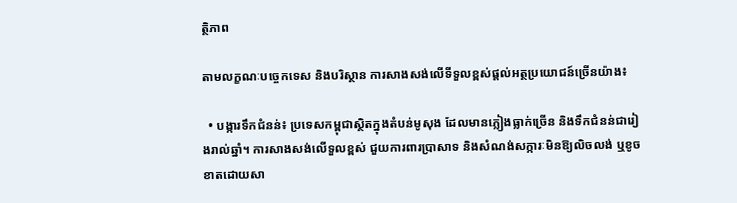ត្ថិភាព

តាមលក្ខណៈបច្ចេកទេស និងបរិស្ថាន ការសាងសង់លើទីទួលខ្ពស់ផ្តល់អត្ថប្រយោជន៍ច្រើនយ៉ាង៖

  • បង្ការទឹកជំនន់៖ ប្រទេសកម្ពុជាស្ថិតក្នុងតំបន់មូសុង ដែលមានភ្លៀងធ្លាក់ច្រើន និងទឹកជំនន់ជារៀងរាល់ឆ្នាំ។ ការសាងសង់លើទួលខ្ពស់ ជួយការពារប្រាសាទ និងសំណង់សក្ការៈមិនឱ្យលិចលង់ ឬខូចខាតដោយសា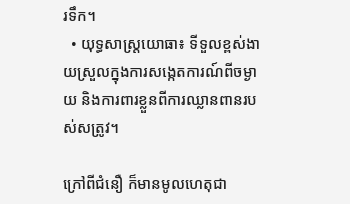រទឹក។
  • យុទ្ធសាស្ត្រយោធា៖ ទីទួលខ្ពស់ងាយស្រួលក្នុងការសង្កេតការណ៍ពីចម្ងាយ និងការពារខ្លួនពីការឈ្លានពានរបស់សត្រូវ។

ក្រៅពីជំនឿ ក៏មានមូលហេតុជា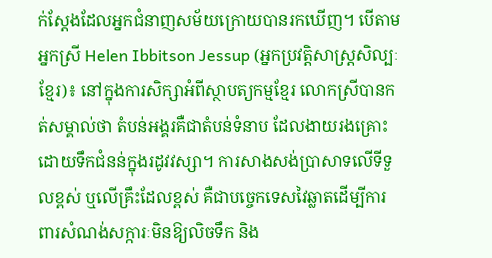ក់ស្ដែងដែលអ្នកជំនាញសម័យក្រោយបានរកឃើញ។ បើតាមអ្នកស្រី Helen Ibbitson Jessup (អ្នកប្រវត្តិសាស្ត្រសិល្បៈខ្មែរ)៖ នៅក្នុងការសិក្សាអំពីស្ថាបត្យកម្មខ្មែរ លោកស្រីបានកត់សម្គាល់ថា តំបន់អង្គរគឺជាតំបន់ទំនាប ដែលងាយរងគ្រោះដោយទឹកជំនន់ក្នុងរដូវវស្សា។ ការសាងសង់ប្រាសាទលើទីទួលខ្ពស់ ឬលើគ្រឹះដែលខ្ពស់ គឺជាបច្ចេកទេសវៃឆ្លាតដើម្បីការពារសំណង់សក្ការៈមិនឱ្យលិចទឹក និង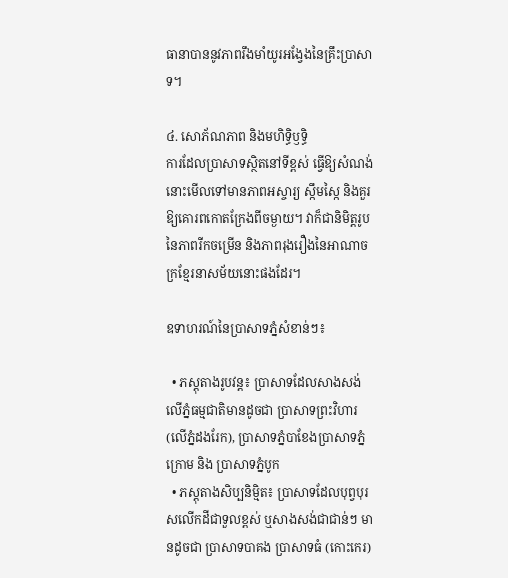ធានាបាននូវភាពរឹងមាំយូរអង្វែងនៃគ្រឹះប្រាសាទ។

៤. សោភ័ណភាព និងមហិទ្ធិឫទ្ធិ
ការដែលប្រាសាទស្ថិតនៅទីខ្ពស់ ធ្វើឱ្យសំណង់នោះមើលទៅមានភាពអស្ចារ្យ ស្កឹមស្កៃ និងគួរឱ្យគោរពកោតក្រែងពីចម្ងាយ។ វាក៏ជានិមិត្តរូបនៃភាពរីកចម្រើន និងភាពរុងរឿងនៃអាណាចក្រខ្មែរនាសម័យនោះផងដែរ។

ឧទាហរណ៍នៃប្រាសាទភ្នំសំខាន់ៗ៖

  • ភស្តុតាងរូបវន្ត៖ ប្រាសាទដែលសាងសង់លើភ្នំធម្មជាតិមានដូចជា ប្រាសាទព្រះវិហារ (លើភ្នំដងរែក), ប្រាសាទភ្នំបាខែងប្រាសាទភ្នំក្រោម និង ប្រាសាទភ្នំបូក
  • ភស្តុតាងសិប្បនិម្មិត៖ ប្រាសាទដែលបុព្វបុរសលើកដីជាទួលខ្ពស់ ឬសាងសង់ជាជាន់ៗ មានដូចជា ប្រាសាទបាគង ប្រាសាទធំ (កោះកេរ)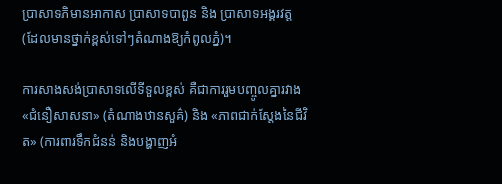ប្រាសាទភិមានអាកាស ប្រាសាទបាពួន និង ប្រាសាទអង្គរវត្ត (ដែលមានថ្នាក់ខ្ពស់ទៅៗតំណាងឱ្យកំពូលភ្នំ)។

ការសាងសង់ប្រាសាទលើទីទួលខ្ពស់ គឺជាការរួមបញ្ចូលគ្នារវាង «ជំនឿសាសនា» (តំណាងឋានសួគ៌) និង «ភាពជាក់ស្ដែងនៃជីវិត» (ការពារទឹកជំនន់ និងបង្ហាញអំ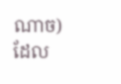ណាច) ដែល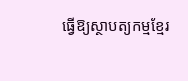ធ្វើឱ្យស្ថាបត្យកម្មខ្មែរ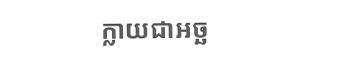ក្លាយជាអច្ឆ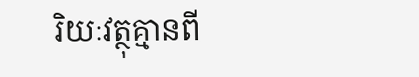រិយៈវត្ថុគ្មានពី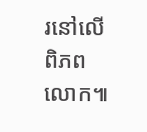រនៅលើពិភពលោក៕